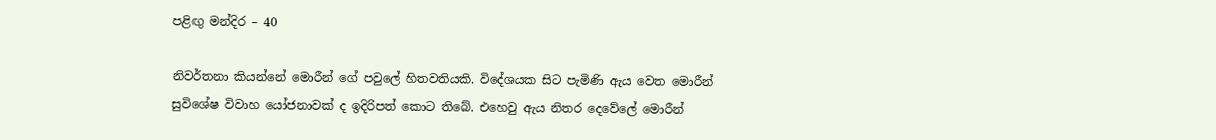පළිඟු මන්දිර – 40

නිවර්තනා කියන්නේ මොරීන් ගේ පවුලේ හිතවතියකි. විදේශයක සිට පැමිණි ඇය වෙත මොරීන් සුවිශේෂ විවාහ යෝජනාවක් ද ඉදිරිපත් කොට තිබේ. එහෙවු ඇය නිතර දෙවේලේ මොරීන්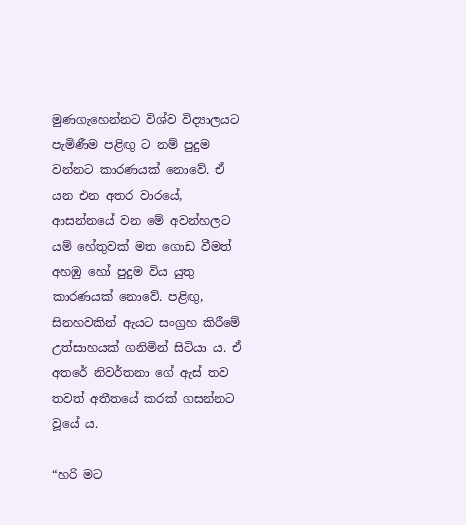මුණගැහෙන්නට විශ්ව විද්‍යාලයට පැමිණීම පළිඟු ට නම් පුදුම වන්නට කාරණයක් නොවේ. ඒ යන එන අතර වාරයේ, ආසන්නයේ වන මේ අවන්හලට යම් හේතුවක් මත ගොඩ වීමත් අහඹු හෝ පුදුම විය යුතු කාරණයක් නොවේ. පළිඟු, සිනහවකින් ඇයට සංග්‍රහ කිරීමේ උත්සාහයක් ගනිමින් සිටියා ය. ඒ අතරේ නිවර්තනා ගේ ඇස් තව තවත් අතීතයේ කරක් ගසන්නට වූයේ ය.

“හරි මට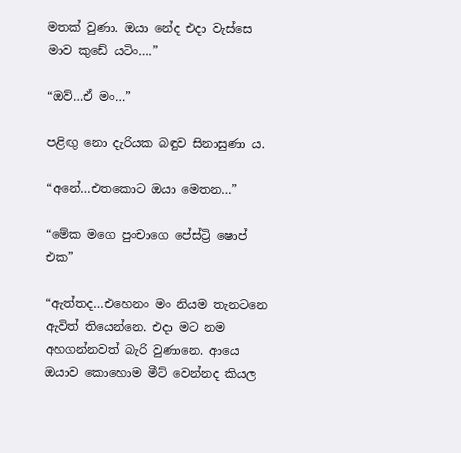මතක් වුණා. ඔයා නේද එදා වැස්සෙ මාව කුඩේ යටිං….”

“ඔව්…ඒ මං…”

පළිඟු නො දැරියක බඳුව සිනාසුණා ය.

“අනේ…එතකොට ඔයා මෙතන…”

“මේක මගෙ පුංචාගෙ පේස්ට්‍රි ෂොප් එක”

“ඇත්තද…එහෙනං මං නියම තැනටනෙ ඇවිත් තියෙන්නෙ. එදා මට නම අහගන්නවත් බැරි වුණානෙ. ආයෙ ඔයාව කොහොම මීට් වෙන්නද කියල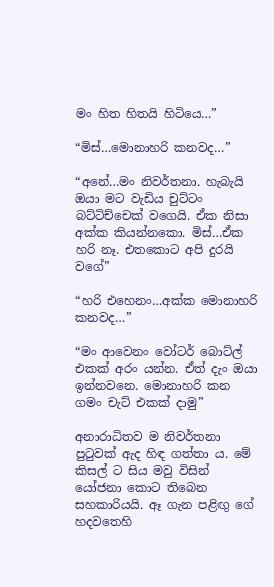මං හිත හිතයි හිටියෙ…”

“මිස්…මොනාහරි කනවද…”

“අනේ…මං නිවර්තනා. හැබැයි ඔයා මට වැඩිය චුට්ටං බට්ටිච්චෙක් වගෙයි. ඒක නිසා අක්ක කියන්නකො. මිස්…ඒක හරි නෑ. එතකොට අපි දුරයි වගේ”

“හරි එහෙනං…අක්ක මොනාහරි කනවද…”

“මං ආවෙනං වෝටර් බොට්ල් එකක් අරං යන්න. ඒත් දැං ඔයා ඉන්නවනෙ. මොනාහරි කන ගමං චැට් එකක් දාමු”

අනාරාධිතව ම නිවර්තනා පුටුවක් ඇද හිඳ ගත්තා ය. මේ කිසල් ට සිය මවු විසින් යෝජනා කොට තිබෙන සහකාරියයි. ඈ ගැන පළිඟු ගේ හදවතෙහි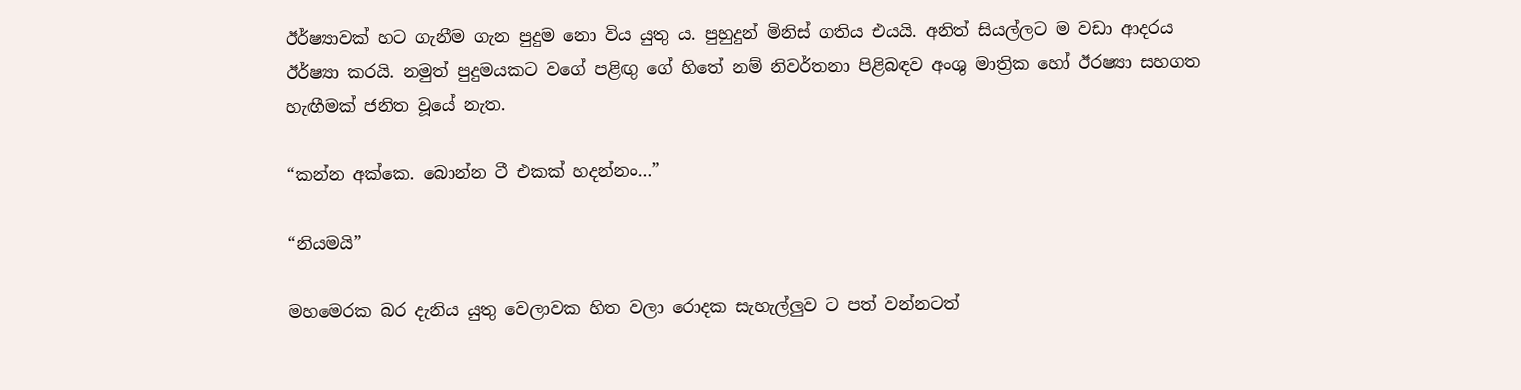ඊර්ෂ්‍යාවක් හට ගැනීම ගැන පුදුම නො විය යුතු ය. පුහුදුන් මිනිස් ගතිය එයයි. අනිත් සියල්ලට ම වඩා ආදරය ඊර්ෂ්‍යා කරයි. නමුත් පුදුමයකට වගේ පළිඟු ගේ හිතේ නම් නිවර්තනා පිළිබඳව අංශු මාත්‍රික හෝ ඊරෂ්‍යා සහගත හැඟීමක් ජනිත වූයේ නැත.

“කන්න අක්කෙ. බොන්න ටී එකක් හදන්නං…”

“නියමයි”

මහමෙරක බර දැනිය යුතු වෙලාවක හිත වලා රොදක සැහැල්ලුව ට පත් වන්නටත්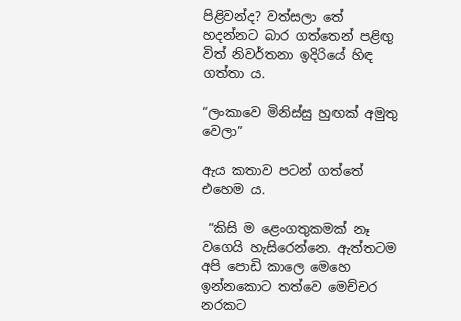පිළිවන්ද? වත්සලා තේ හදන්නට බාර ගත්තෙන් පළිඟු විත් නිවර්තනා ඉදිරියේ හිඳ ගත්තා ය.

“ලංකාවෙ මිනිස්සු හුඟක් අමුතු වෙලා”

ඇය කතාව පටන් ගත්තේ එහෙම ය.

 “කිසි ම ළෙංගතුකමක් නෑ වගෙයි හැසිරෙන්නෙ. ඇත්තටම අපි පොඩි කාලෙ මෙහෙ ඉන්නකොට තත්වෙ මෙච්චර නරකට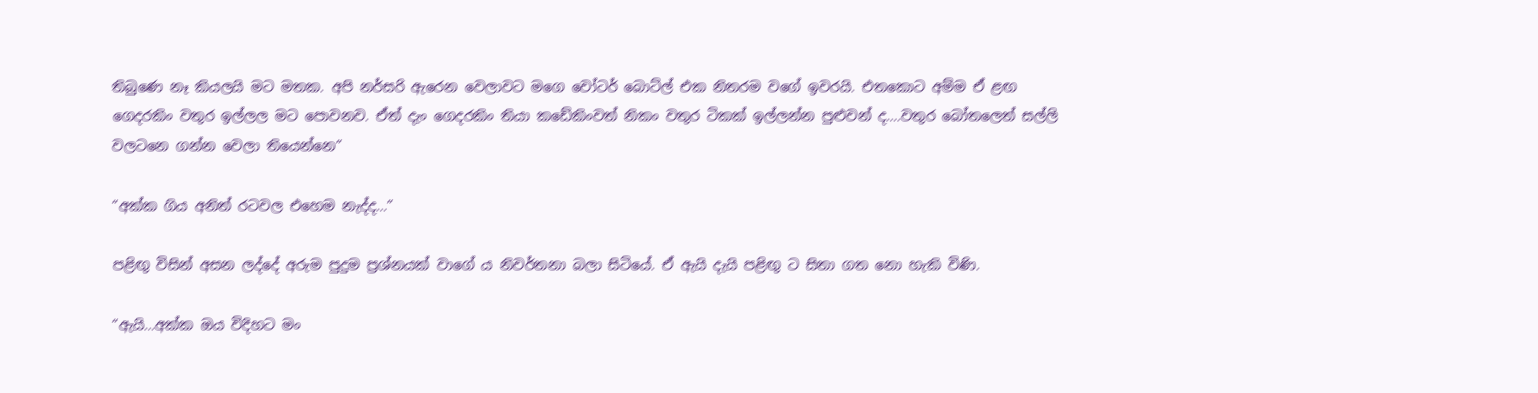තිබුණෙ නෑ කියලයි මට මතක. අපි නර්සරි ඇරෙන වෙලාවට මගෙ වෝටර් බොට්ල් එක නිතරම වගේ ඉවරයි. එතකොට අම්ම ඒ ළඟ ගෙදරකිං වතුර ඉල්ලල මට පොවනව. ඒත් දැං ගෙදරකිං තියා කඩේකිංවත් නිකං වතුර ටිකක් ඉල්ලන්න පුළුවන් ද….වතුර බෝතලෙත් සල්ලි වලටනෙ ගන්න වෙලා තියෙන්නෙ”

“අක්ක ගිය අනිත් රටවල එහෙම නැද්ද…”

පළිඟු විසින් අසන ලද්දේ අරුම පුදුම ප්‍රශ්නයක් වාගේ ය නිවර්තනා බලා සිටියේ. ඒ ඇයි දැයි පළිඟු ට සිතා ගත නො හැකි විණි.

“ඇයි…අක්ක ඔය විදිහට මං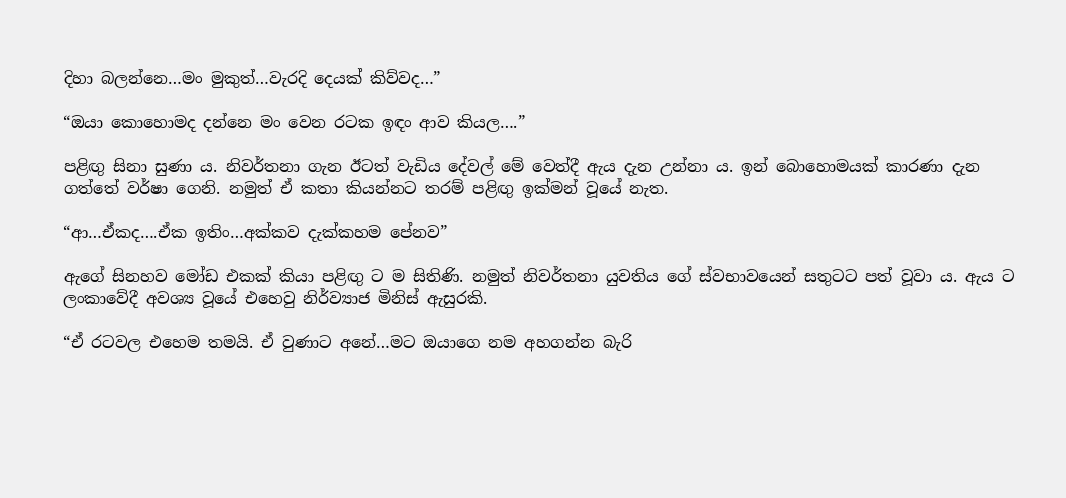දිහා බලන්නෙ…මං මුකුත්…වැරදි දෙයක් කිව්වද…”

“ඔයා කොහොමද දන්නෙ මං වෙන රටක ඉඳං ආව කියල….”

පළිඟු සිනා සුණා ය. නිවර්තනා ගැන ඊටත් වැඩිය දේවල් මේ වෙත්දී ඇය දැන උන්නා ය. ඉන් බොහොමයක් කාරණා දැන ගත්තේ වර්ෂා ගෙනි. නමුත් ඒ කතා කියන්නට තරම් පළිඟු ඉක්මන් වූයේ නැත.

“ආ…ඒකද….ඒක ඉතිං…අක්කව දැක්කහම පේනව”

ඇගේ සිනහව මෝඩ එකක් කියා පළිඟු ට ම සිතිණි. නමුත් නිවර්තනා යුවතිය ගේ ස්වභාවයෙන් සතුටට පත් වූවා ය. ඇය ට ලංකාවේදී අවශ්‍ය වූයේ එහෙවු නිර්ව්‍යාජ මිනිස් ඇසුරකි.

“ඒ රටවල එහෙම තමයි. ඒ වුණාට අනේ…මට ඔයාගෙ නම අහගන්න බැරි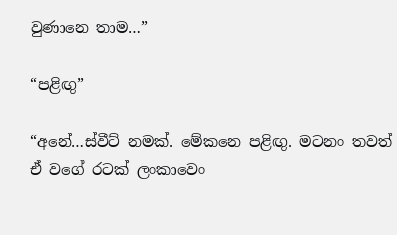වුණානෙ තාම…”

“පළිඟු”

“අනේ…ස්වීට් නමක්. මේකනෙ පළිඟු. මටනං තවත් ඒ වගේ රටක් ලංකාවෙං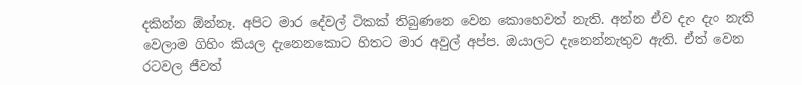දකින්න ඕන්නෑ. අපිට මාර දේවල් ටිකක් තිබුණනෙ වෙන කොහෙවත් නැති. අන්න ඒව දැං දැං නැති වෙලාම ගිහිං කියල දැනෙනකොට හිතට මාර අවුල් අප්ප. ඔයාලට දැනෙන්නැතුව ඇති. ඒත් වෙන රටවල ජීවත්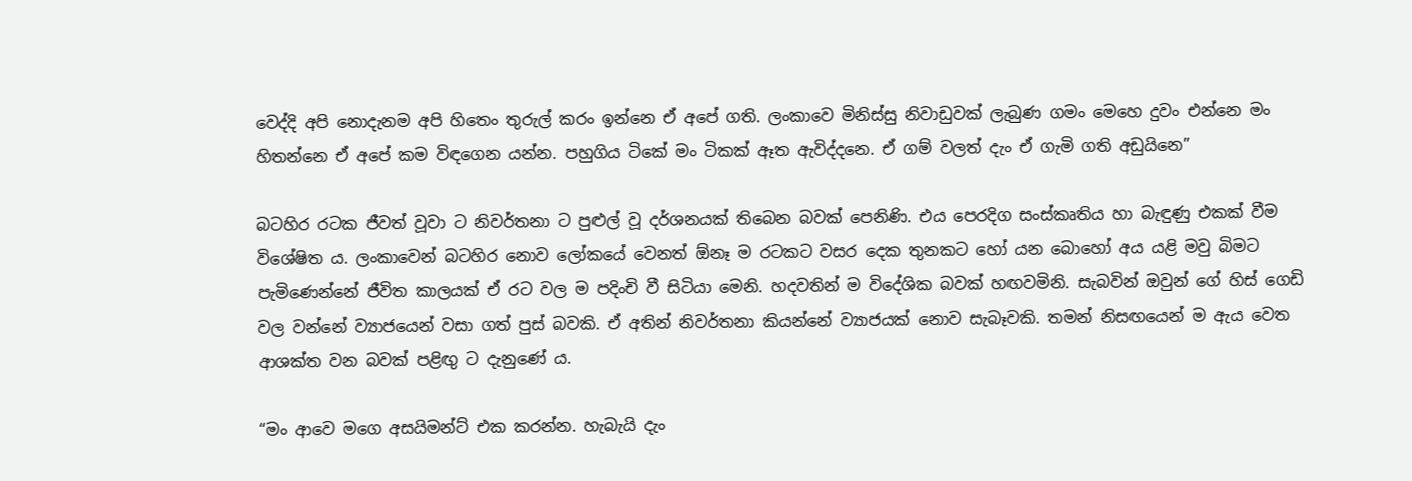වෙද්දි අපි නොදැනම අපි හිතෙං තුරුල් කරං ඉන්නෙ ඒ අපේ ගති. ලංකාවෙ මිනිස්සු නිවාඩුවක් ලැබුණ ගමං මෙහෙ දුවං එන්නෙ මං හිතන්නෙ ඒ අපේ කම විඳගෙන යන්න. පහුගිය ටිකේ මං ටිකක් ඈත ඇවිද්දනෙ. ඒ ගම් වලත් දැං ඒ ගැමි ගති අඩුයිනෙ”

බටහිර රටක ජීවත් වූවා ට නිවර්තනා ට පුළුල් වූ දර්ශනයක් තිබෙන බවක් පෙනිණි. එය පෙරදිග සංස්කෘතිය හා බැඳුණු එකක් වීම විශේෂිත ය. ලංකාවෙන් බටහිර නොව ලෝකයේ වෙනත් ඕනෑ ම රටකට වසර දෙක තුනකට හෝ යන බොහෝ අය යළි මවු බිමට පැමිණෙන්නේ ජීවිත කාලයක් ඒ රට වල ම පදිංචි වී සිටියා මෙනි. හදවතින් ම විදේශික බවක් හඟවමිනි. සැබවින් ඔවුන් ගේ හිස් ගෙඩි වල වන්නේ ව්‍යාජයෙන් වසා ගත් පුස් බවකි. ඒ අතින් නිවර්තනා කියන්නේ ව්‍යාජයක් නොව සැබෑවකි. තමන් නිසඟයෙන් ම ඇය වෙත ආශක්ත වන බවක් පළිඟු ට දැනුණේ ය.

“මං ආවෙ මගෙ අසයිමන්ට් එක කරන්න. හැබැයි දැං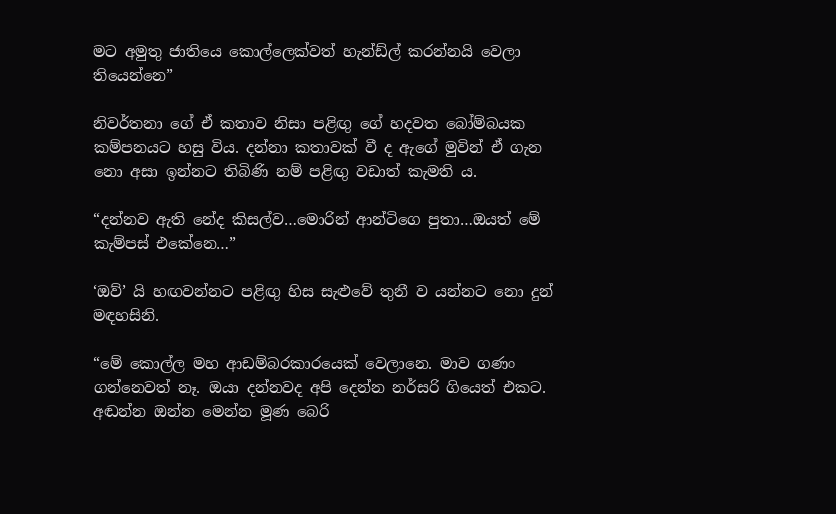මට අමුතු ජාතියෙ කොල්ලෙක්වත් හැන්ඩ්ල් කරන්නයි වෙලා තියෙන්නෙ”

නිවර්තනා ගේ ඒ කතාව නිසා පළිඟු ගේ හදවත බෝම්බයක කම්පනයට හසු විය. දන්නා කතාවක් වී ද ඇගේ මුවින් ඒ ගැන නො අසා ඉන්නට තිබිණි නම් පළිඟු වඩාත් කැමති ය.

“දන්නව ඇති නේද කිසල්ව…මොරින් ආන්ටිගෙ පුතා…ඔයත් මේ කැම්පස් එකේනෙ…”

‘ඔව්’ යි හඟවන්නට පළිඟු හිස සැළුවේ තුනී ව යන්නට නො දුන් මඳහසිනි.

“මේ කොල්ල මහ ආඩම්බරකාරයෙක් වෙලානෙ. මාව ගණං ගන්නෙවත් නෑ. ඔයා දන්නවද අපි දෙන්න නර්සරි ගියෙත් එකට. අඬන්න ඔන්න මෙන්න මූණ බෙරි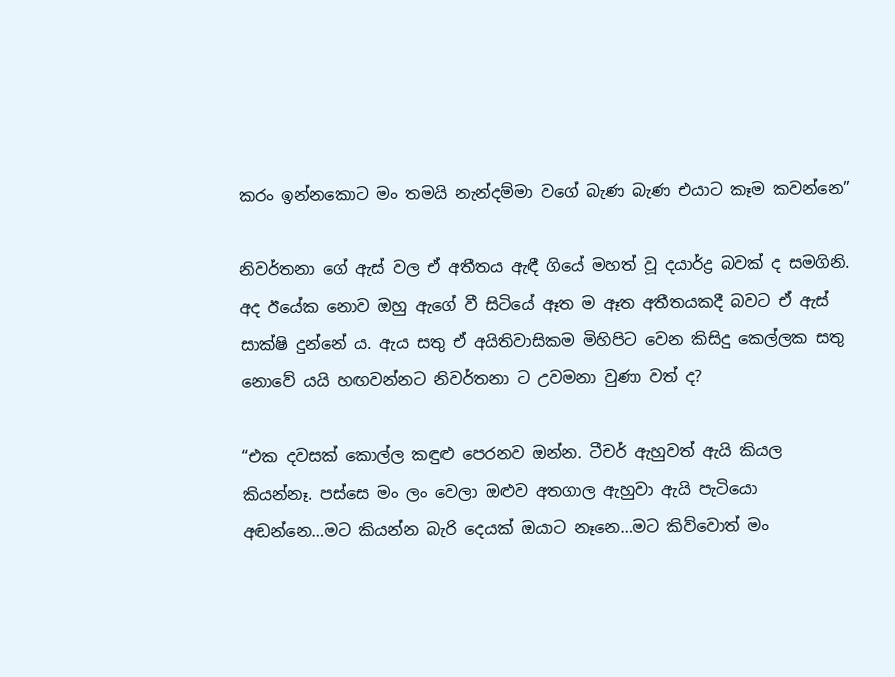කරං ඉන්නකොට මං තමයි නැන්දම්මා වගේ බැණ බැණ එයාට කෑම කවන්නෙ”

නිවර්තනා ගේ ඇස් වල ඒ අතීතය ඇඳී ගියේ මහත් වූ දයාර්ද්‍ර බවක් ද සමගිනි. අද ඊයේක නොව ඔහු ඇගේ වී සිටියේ ඈත ම ඈත අතීතයකදී බවට ඒ ඇස් සාක්ෂි දුන්නේ ය. ඇය සතු ඒ අයිතිවාසිකම මිහිපිට වෙන කිසිදු කෙල්ලක සතු නොවේ යයි හඟවන්නට නිවර්තනා ට උවමනා වුණා වත් ද?

“එක දවසක් කොල්ල කඳුළු පෙරනව ඔන්න. ටීචර් ඇහුවත් ඇයි කියල කියන්නෑ. පස්සෙ මං ලං වෙලා ඔළුව අතගාල ඇහුවා ඇයි පැටියො අඬන්නෙ…මට කියන්න බැරි දෙයක් ඔයාට නෑනෙ…මට කිව්වොත් මං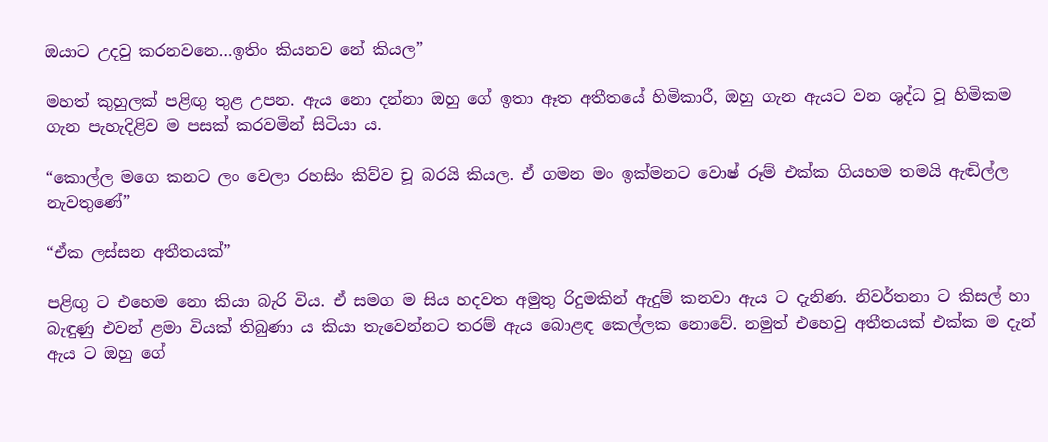ඔයාට උදවු කරනවනෙ…ඉතිං කියනව නේ කියල”

මහත් කුහුලක් පළිඟු තුළ උපන. ඇය නො දන්නා ඔහු ගේ ඉතා ඈත අතීතයේ හිමිකාරී, ඔහු ගැන ඇයට වන ශුද්ධ වූ හිමිකම ගැන පැහැදිළිව ම පසක් කරවමින් සිටියා ය.

“කොල්ල මගෙ කනට ලං වෙලා රහසිං කිව්ව චූ බරයි කියල. ඒ ගමන මං ඉක්මනට වොෂ් රූම් එක්ක ගියහම තමයි ඇඬිල්ල නැවතුණේ”

“ඒක ලස්සන අතීතයක්”

පළිඟු ට එහෙම නො කියා බැරි විය. ඒ සමග ම සිය හදවත අමුතු රිදුමකින් ඇදුම් කනවා ඇය ට දැනිණ. නිවර්තනා ට කිසල් හා බැඳුණු එවන් ළමා වියක් තිබුණා ය කියා තැවෙන්නට තරම් ඇය බොළඳ කෙල්ලක නොවේ. නමුත් එහෙවු අතීතයක් එක්ක ම දැන් ඇය ට ඔහු ගේ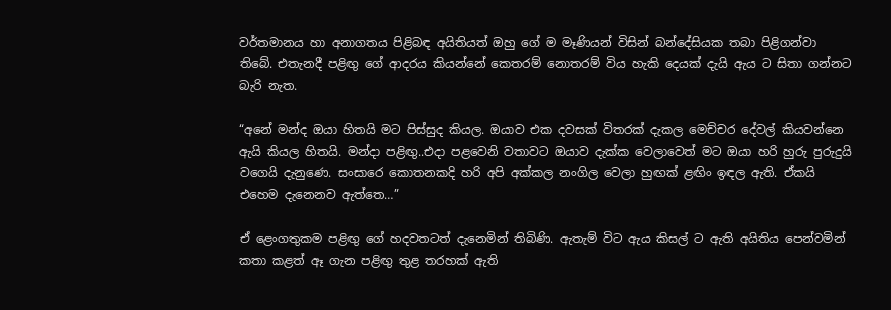වර්තමානය හා අනාගතය පිළිබඳ අයිතියත් ඔහු ගේ ම මෑණියන් විසින් බන්දේසියක තබා පිළිගන්වා තිබේ. එතැනදී පළිඟු ගේ ආදරය කියන්නේ කෙතරම් නොතරම් විය හැකි දෙයක් දැයි ඇය ට සිතා ගන්නට බැරි නැත.

“අනේ මන්ද ඔයා හිතයි මට පිස්සුද කියල. ඔයාව එක දවසක් විතරක් දැකල මෙච්චර දේවල් කියවන්නෙ ඇයි කියල හිතයි. මන්දා පළිඟු..එදා පළවෙනි වතාවට ඔයාව දැක්ක වෙලාවෙත් මට ඔයා හරි හුරු පුරුදුයි වගෙයි දැනුණෙ. සංසාරෙ කොතනකදි හරි අපි අක්කල නංගිල වෙලා හුඟක් ළඟිං ඉඳල ඇති. ඒකයි එහෙම දැනෙනව ඇත්තෙ…”

ඒ ළෙංගතුකම පළිඟු ගේ හදවතටත් දැනෙමින් තිබිණි. ඇතැම් විට ඇය කිසල් ට ඇති අයිතිය පෙන්වමින් කතා කළත් ඈ ගැන පළිඟු තුළ තරහක් ඇති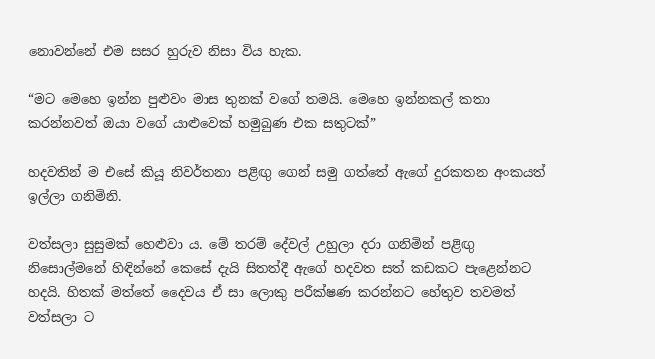නොවන්නේ එම සසර හුරුව නිසා විය හැක.

“මට මෙහෙ ඉන්න පුළුවං මාස තුනක් වගේ තමයි. මෙහෙ ඉන්නකල් කතා කරන්නවත් ඔයා වගේ යාළුවෙක් හමුබුණ එක සතුටක්”

හදවතින් ම එසේ කියූ නිවර්තනා පළිඟු ගෙන් සමු ගත්තේ ඇගේ දුරකතන අංකයත් ඉල්ලා ගනිමිනි.

වත්සලා සුසුමක් හෙළුවා ය. මේ තරම් දේවල් උහුලා දරා ගනිමින් පළිඟු නිසොල්මනේ හිඳින්නේ කෙසේ දැයි සිතත්දී ඇගේ හදවත සත් කඩකට පැළෙන්නට හදයි. හිතක් මත්තේ දෛවය ඒ සා ලොකු පරීක්ෂණ කරන්නට හේතුව තවමත් වත්සලා ට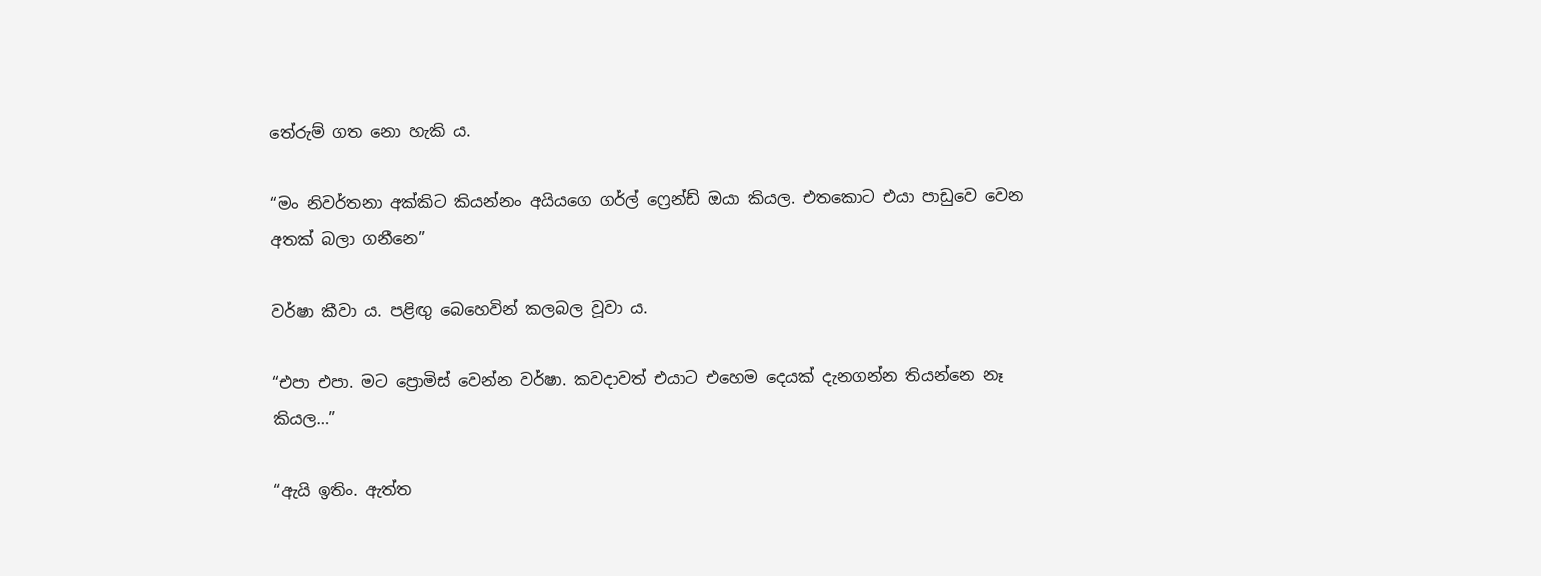තේරුම් ගත නො හැකි ය.

“මං නිවර්තනා අක්කිට කියන්නං අයියගෙ ගර්ල් ෆ්‍රෙන්ඩ් ඔයා කියල. එතකොට එයා පාඩුවෙ වෙන අතක් බලා ගනීනෙ”

වර්ෂා කීවා ය. පළිඟු බෙහෙවින් කලබල වූවා ය.

“එපා එපා. මට ප්‍රොමිස් වෙන්න වර්ෂා. කවදාවත් එයාට එහෙම දෙයක් දැනගන්න තියන්නෙ නෑ කියල…”

“ඇයි ඉතිං. ඇත්ත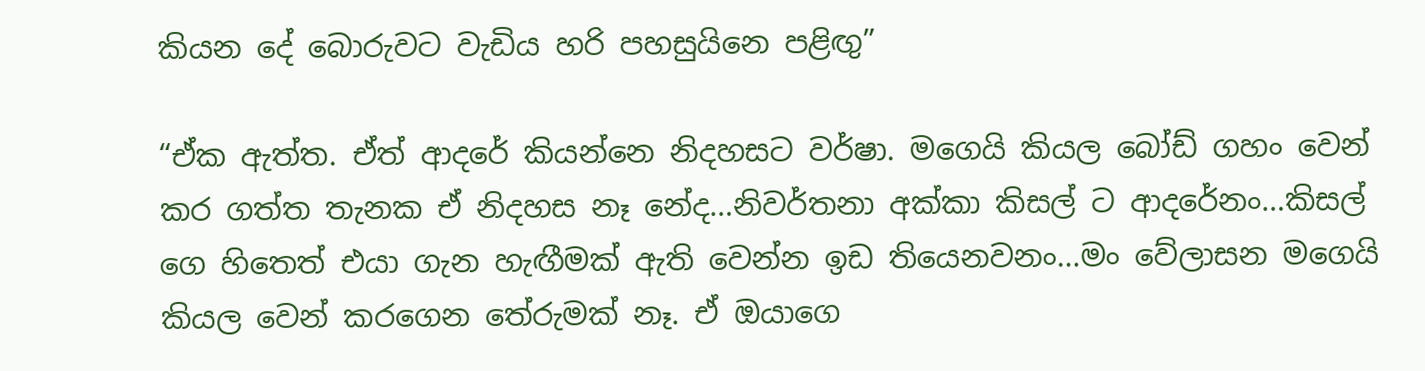කියන දේ බොරුවට වැඩිය හරි පහසුයිනෙ පළිඟු”

“ඒක ඇත්ත. ඒත් ආදරේ කියන්නෙ නිදහසට වර්ෂා. මගෙයි කියල බෝඩ් ගහං වෙන් කර ගත්ත තැනක ඒ නිදහස නෑ නේද…නිවර්තනා අක්කා කිසල් ට ආදරේනං…කිසල් ගෙ හිතෙත් එයා ගැන හැඟීමක් ඇති වෙන්න ඉඩ තියෙනවනං…මං වේලාසන මගෙයි කියල වෙන් කරගෙන තේරුමක් නෑ. ඒ ඔයාගෙ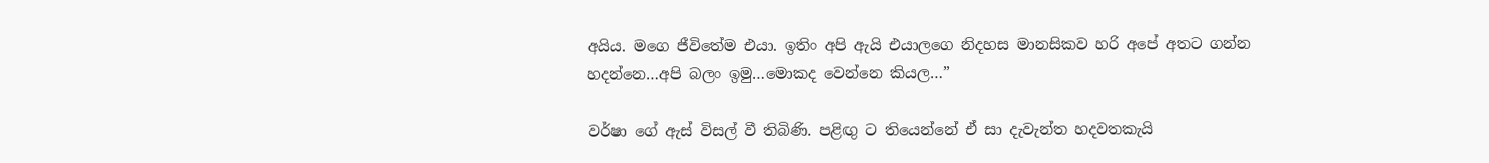අයිය. මගෙ ජීවිතේම එයා. ඉතිං අපි ඇයි එයාලගෙ නිදහස මානසිකව හරි අපේ අතට ගන්න හදන්නෙ…අපි බලං ඉමු…මොකද වෙන්නෙ කියල…”

වර්ෂා ගේ ඇස් විසල් වී තිබිණි. පළිඟු ට තියෙන්නේ ඒ සා දැවැන්ත හදවතකැයි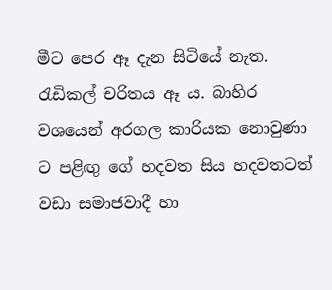මීට පෙර ඈ දැන සිටියේ නැත. රැඩිකල් චරිතය ඈ ය. බාහිර වශයෙන් අරගල කාරියක නොවුණා ට පළිඟු ගේ හදවත සිය හදවතටත් වඩා සමාජවාදී හා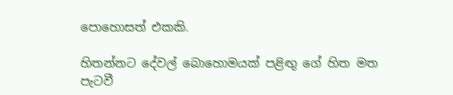පොහොසත් එකකි.

හිතන්නට දේවල් බොහොමයක් පළිඟු ගේ හිත මත පැටවී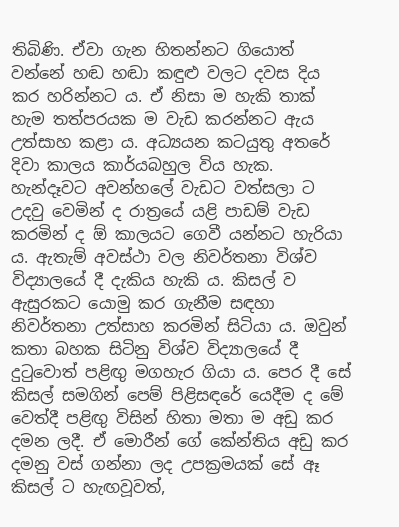තිබිණි. ඒවා ගැන හිතන්නට ගියොත් වන්නේ හඬ හඬා කඳුළු වලට දවස දිය කර හරින්නට ය. ඒ නිසා ම හැකි තාක් හැම තත්පරයක ම වැඩ කරන්නට ඇය උත්සාහ කළා ය. අධ්‍යයන කටයුතු අතරේ දිවා කාලය කාර්යබහුල විය හැක. හැන්දෑවට අවන්හලේ වැඩට වත්සලා ට උදවු වෙමින් ද රාත්‍රයේ යළි පාඩම් වැඩ කරමින් ද ඕ කාලයට ගෙවී යන්නට හැරියා ය. ඇතැම් අවස්ථා වල නිවර්තනා විශ්ව විද්‍යාලයේ දී දැකිය හැකි ය. කිසල් ව ඇසුරකට යොමු කර ගැනීම සඳහා නිවර්තනා උත්සාහ කරමින් සිටියා ය. ඔවුන් කතා බහක සිටිනු විශ්ව විද්‍යාලයේ දී දුටුවොත් පළිඟු මගහැර ගියා ය. පෙර දී සේ කිසල් සමගින් පෙම් පිළිසඳරේ යෙදීම ද මේ වෙත්දී පළිඟු විසින් හිතා මතා ම අඩු කර දමන ලදී. ඒ මොරීන් ගේ කේන්තිය අඩු කර දමනු වස් ගන්නා ලද උපක්‍රමයක් සේ ඈ කිසල් ට හැඟවූවත්,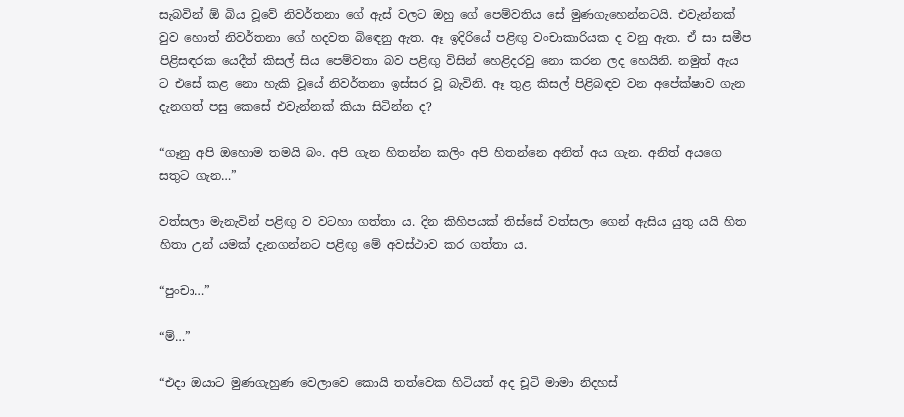සැබවින් ඕ බිය වූවේ නිවර්තනා ගේ ඇස් වලට ඔහු ගේ පෙම්වතිය සේ මුණගැහෙන්නටයි. එවැන්නක් වුව හොත් නිවර්තනා ගේ හදවත බිඳෙනු ඇත. ඈ ඉදිරියේ පළිඟු වංචාකාරියක ද වනු ඇත. ඒ සා සමීප පිළිසඳරක යෙදීත් කිසල් සිය පෙම්වතා බව පළිඟු විසින් හෙළිදරවු නො කරන ලද හෙයිනි. නමුත් ඇය ට එසේ කළ නො හැකි වූයේ නිවර්තනා ඉස්සර වූ බැවිනි. ඈ තුළ කිසල් පිළිබඳව වන අපේක්ෂාව ගැන දැනගත් පසු කෙසේ එවැන්නක් කියා සිටින්න ද?

“ගෑනු අපි ඔහොම තමයි බං. අපි ගැන හිතන්න කලිං අපි හිතන්නෙ අනිත් අය ගැන. අනිත් අයගෙ සතුට ගැන…”

වත්සලා මැනැවින් පළිඟු ව වටහා ගත්තා ය. දින කිහිපයක් තිස්සේ වත්සලා ගෙන් ඇසිය යුතු යයි හිත හිතා උන් යමක් දැනගන්නට පළිඟු මේ අවස්ථාව කර ගත්තා ය.

“පුංචා…”

“ම්…”

“එදා ඔයාට මුණගැහුණ වෙලාවෙ කොයි තත්වෙක හිටියත් අද චූටි මාමා නිදහස්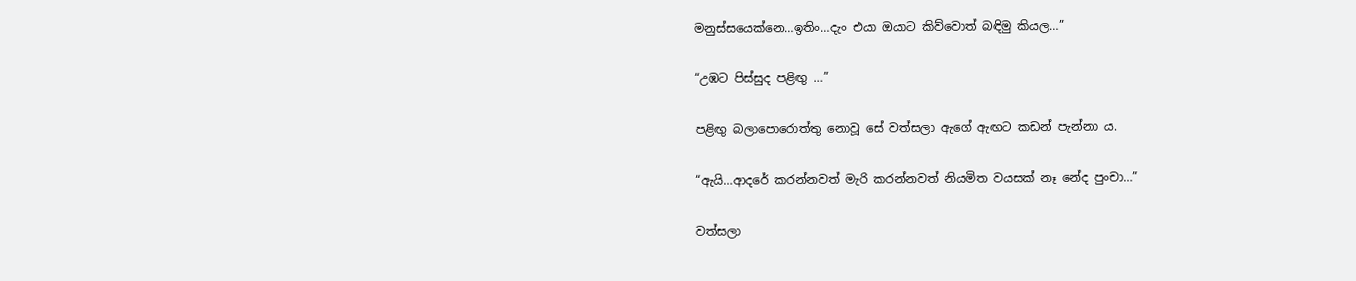මනුස්සයෙක්නෙ…ඉතිං…දැං එයා ඔයාට කිව්වොත් බඳිමු කියල…”

“උඹට පිස්සුද පළිඟු …”

පළිඟු බලාපොරොත්තු නොවූ සේ වත්සලා ඇගේ ඇඟට කඩන් පැන්නා ය.

“ඇයි…ආදරේ කරන්නවත් මැරි කරන්නවත් නියමිත වයසක් නෑ නේද පුංචා…”

වත්සලා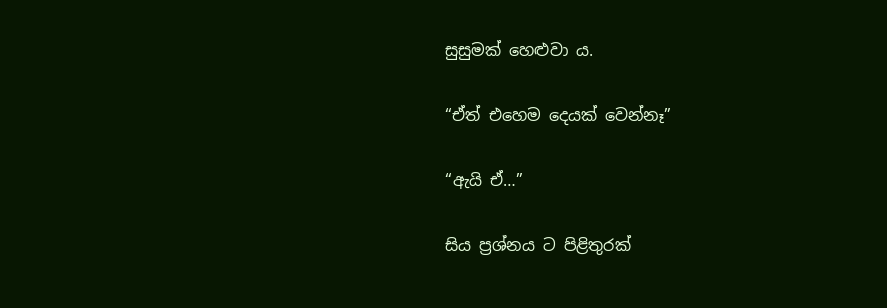සුසුමක් හෙළුවා ය.

“ඒත් එහෙම දෙයක් වෙන්නෑ”

“ඇයි ඒ…”

සිය ප්‍රශ්නය ට පිළිතුරක්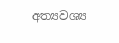අත්‍යවශ්‍ය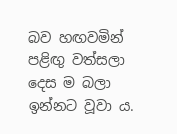බව හඟවමින් පළිඟු වත්සලා දෙස ම බලා ඉන්නට වූවා ය.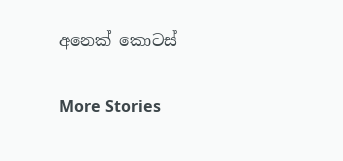අනෙක් කොටස්

More Stories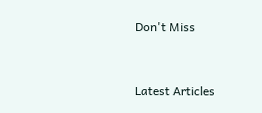Don't Miss


Latest Articles